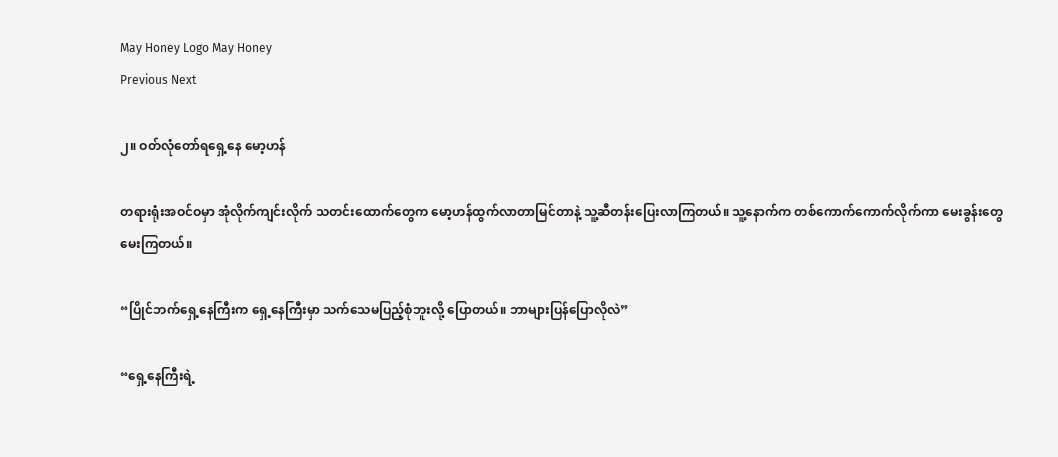May Honey Logo May Honey
Previous Next

၂။ ဝတ်လုံတော်ရရှေ့နေ မော့ဟန်

တရားရုံးအဝင်ဝမှာ အုံလိုက်ကျင်းလိုက် သတင်းထောက်တွေက မော့ဟန်ထွက်လာတာမြင်တာနဲ့ သူ့ဆီတန်းပြေးလာကြတယ်။ သူ့နောက်က တစ်ကောက်ကောက်လိုက်ကာ မေးခွန်းတွေ မေးကြတယ်။

“ပြိုင်ဘက်ရှေ့နေကြီးက ရှေ့နေကြီးမှာ သက်သေမပြည့်စုံဘူးလို့ ပြောတယ်။ ဘာများပြန်ပြောလိုလဲ”

“ရှေ့နေကြီးရဲ့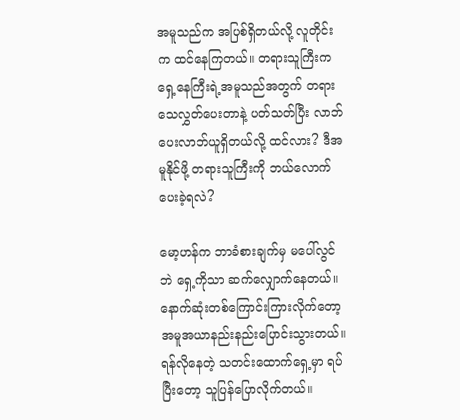အမူသည်က အပြစ်ရှိတယ်လို့ လူတိုင်းက ထင်နေကြတယ်။ တရားသူကြီးက ရှေ့နေကြီးရဲ့အမူသည်အတွက် တရားသေလွှတ်ပေးတာနဲ့ ပတ်သတ်ပြီး လာဘ်ပေးလာဘ်ယူရှိတယ်လို့ ထင်လား? ဒီအမူနိုင်ဖို့ တရားသူကြီးကို ဘယ်လောက်ပေးခဲ့ရလဲ?

မော့ဟန်က ဘာခံစားချက်မှ မပေါ်လွင်ဘဲ ရှေ့ကိုသာ ဆက်လျှောက်နေတယ်။ နောက်ဆုံးတစ်ကြောင်းကြားလိုက်တော့ အမူအယာနည်းနည်းပြောင်းသွားတယ်။ ရန်လိုနေတဲ့ သတင်းထောက်ရှေ့မှာ ရပ်ပြီးတော့ သူပြန်ပြောလိုက်တယ်။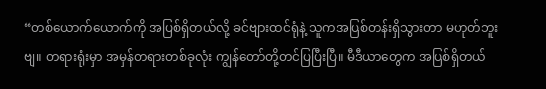“တစ်ယောက်ယောက်ကို အပြစ်ရှိတယ်လို့ ခင်ဗျားထင်ရုံနဲ့ သူကအပြစ်တန်းရှိသွားတာ မဟုတ်ဘူးဗျ။ တရားရုံးမှာ အမှန်တရားတစ်ခုလုံး ကျွန်တော်တို့တင်ပြပြီးပြီ။ မီဒီယာတွေက အပြစ်ရှိတယ်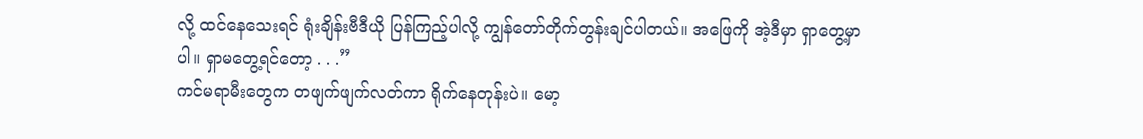လို့ ထင်နေသေးရင် ရုံးချိန်းဗီဒီယို ပြန်ကြည့်ပါလို့ ကျွန်တော်တိုက်တွန်းချင်ပါတယ်။ အဖြေကို အဲ့ဒီမှာ ရှာတွေ့မှာပါ။ ရှာမတွေ့ရင်တော့ . . .”
ကင်မရာမီးတွေက တဖျက်ဖျက်လတ်ကာ ရိုက်နေတုန်းပဲ။ မော့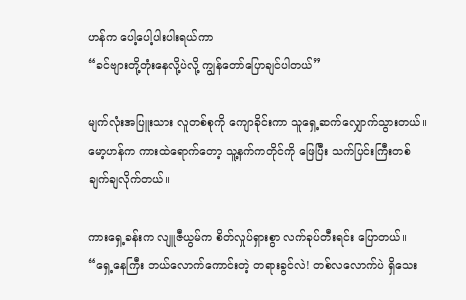ဟန်က ပေါ့ပေါ့ပါးပါးရယ်ကာ
“ခင်ဗျားတို့တုံးနေလို့ပဲလို့ ကျွန်တော်ပြောချင်ပါတယ်”

မျက်လုံးအပြူးသား လူတစ်စုကို ကျောခိုင်းကာ သူရှေ့ဆက်လျှောက်သွားတယ်။ မော့ဟန်က ကားထဲရောက်တော့ သူ့နက်ကတိုင်ကို ဖြေပြီး သက်ပြင်းကြီးတစ်ချက်ချလိုက်တယ်။

ကားရှေ့ခန်းက လျူဇီယွမ်က စိတ်လှုပ်ရှားစွာ လက်ခုပ်တီးရင်း ပြောတယ်။
“ရှေ့နေကြီး ဘယ်လောက်ကောင်းတဲ့ တရားခွင်လဲ! တစ်လလောက်ပဲ ရှိသေး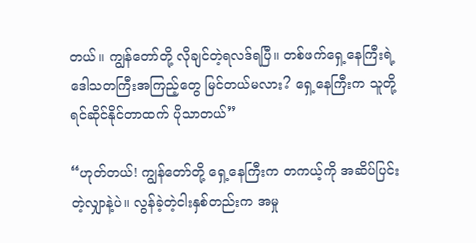တယ်။ ကျွန်တော်တို့ လိုချင်တဲ့ရလဒ်ရပြီ။ တစ်ဖက်ရှေ့နေကြီးရဲ့ ဒေါသတကြီးအကြည့်တွေ မြင်တယ်မလား? ရှေ့နေကြီးက သူတို့ရင်ဆိုင်နိုင်တာထက် ပိုသာတယ်”

“ဟုတ်တယ်! ကျွန်တော်တို့ ရှေ့နေကြီးက တကယ့်ကို အဆိပ်ပြင်းတဲ့လျှာနဲ့ပဲ။ လွန်ခဲ့တဲ့ငါးနှစ်တည်းက အမှု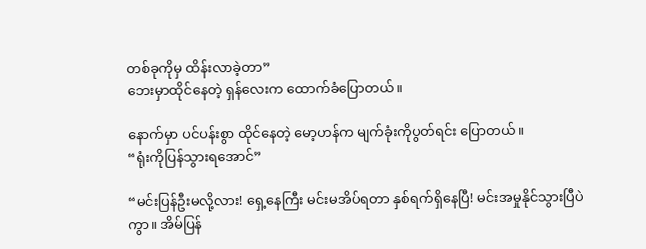တစ်ခုကိုမှ ထိန်းလာခဲ့တာ”
ဘေးမှာထိုင်နေတဲ့ ရှန်လေးက ထောက်ခံပြောတယ်။

နောက်မှာ ပင်ပန်းစွာ ထိုင်နေတဲ့ မော့ဟန်က မျက်ခုံးကိုပွတ်ရင်း ပြောတယ်။
“ရုံးကိုပြန်သွားရအောင်”

“မင်းပြန်ဦးမလို့လား! ရှေ့နေကြီး မင်းမအိပ်ရတာ နှစ်ရက်ရှိနေပြီ! မင်းအမှုနိုင်သွားပြီပဲကွာ။ အိမ်ပြန်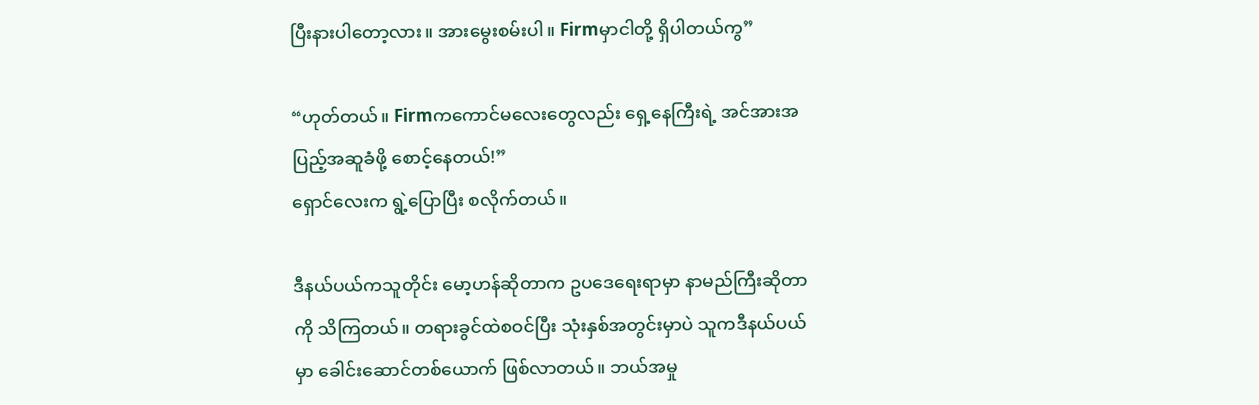ပြီးနားပါတော့လား။ အားမွေးစမ်းပါ။ Firmမှာငါတို့ ရှိပါတယ်ကွ”

“ဟုတ်တယ်။ Firmကကောင်မလေးတွေလည်း ရှေ့နေကြီးရဲ့ အင်အားအပြည့်အဆူခံဖို့ စောင့်နေတယ်!”
ရှောင်လေးက ရွဲ့ပြောပြီး စလိုက်တယ်။

ဒီနယ်ပယ်ကသူတိုင်း မော့ဟန်ဆိုတာက ဥပဒေရေးရာမှာ နာမည်ကြီးဆိုတာကို သိကြတယ်။ တရားခွင်ထဲစဝင်ပြီး သုံးနှစ်အတွင်းမှာပဲ သူကဒီနယ်ပယ်မှာ ခေါင်းဆောင်တစ်ယောက် ဖြစ်လာတယ်။ ဘယ်အမှု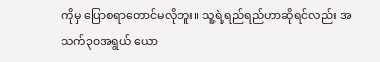ကိုမှ ပြောစရာတောင်မလိုဘူး။ သူ့ရဲ့ရည်ရည်ဟာဆိုရင်လည်း အသက်၃၀အရွယ် ယော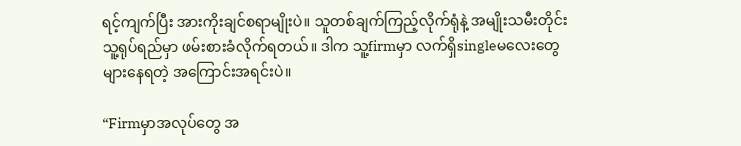ရင့်ကျက်ပြီး အားကိုးချင်စရာမျိုးပဲ။ သူတစ်ချက်ကြည့်လိုက်ရုံနဲ့ အမျိုးသမီးတိုင်း သူ့ရုပ်ရည်မှာ ဖမ်းစားခံလိုက်ရတယ်။ ဒါက သူ့firmမှာ လက်ရှိsingleမလေးတွေ များနေရတဲ့ အကြောင်းအရင်းပဲ။

“Firmမှာအလုပ်တွေ အ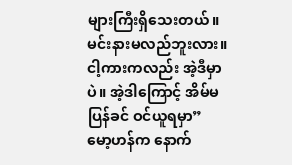များကြီးရှိသေးတယ်။ မင်းနားမလည်ဘူးလား။ ငါ့ကားကလည်း အဲ့ဒီမှာပဲ။ အဲ့ဒါကြောင့် အိမ်မပြန်ခင် ဝင်ယူရမှာ”
မော့ဟန်က နောက်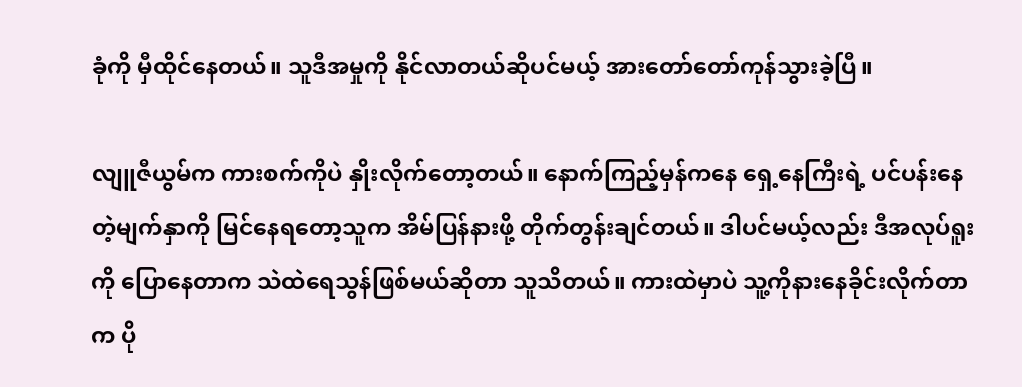ခုံကို မှီထိုင်နေတယ်။ သူဒီအမှုကို နိုင်လာတယ်ဆိုပင်မယ့် အားတော်တော်ကုန်သွားခဲ့ပြီ။

လျူဇီယွမ်က ကားစက်ကိုပဲ နှိုးလိုက်တော့တယ်။ နောက်ကြည့်မှန်ကနေ ရှေ့နေကြီးရဲ့ ပင်ပန်းနေတဲ့မျက်နှာကို မြင်နေရတော့သူက အိမ်ပြန်နားဖို့ တိုက်တွန်းချင်တယ်။ ဒါပင်မယ့်လည်း ဒီအလုပ်ရူးကို ပြောနေတာက သဲထဲရေသွန်ဖြစ်မယ်ဆိုတာ သူသိတယ်။ ကားထဲမှာပဲ သူ့ကိုနားနေခိုင်းလိုက်တာက ပို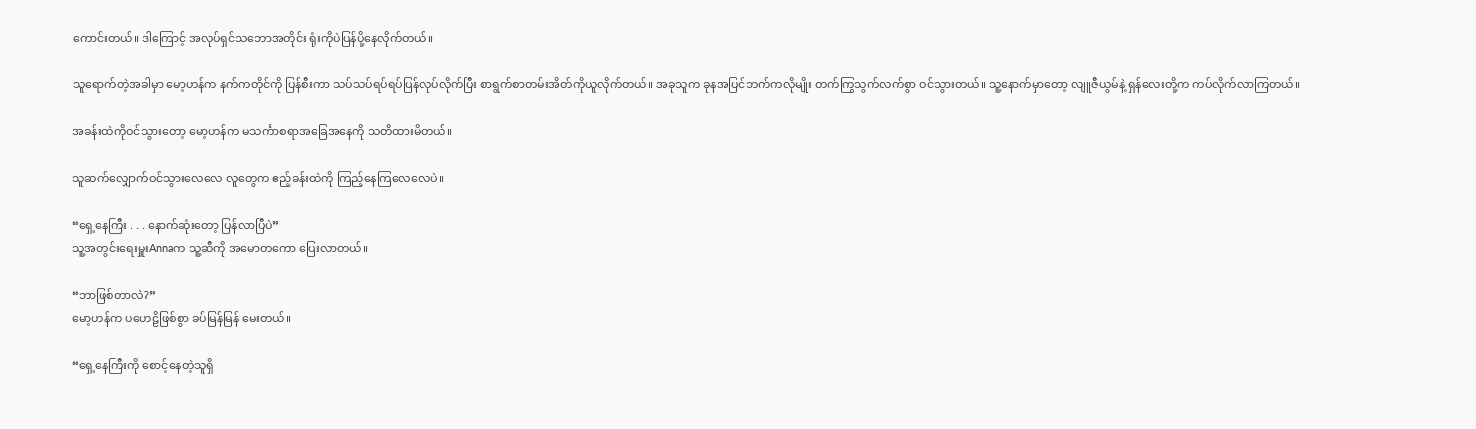ကောင်းတယ်။ ဒါကြောင့် အလုပ်ရှင်သဘောအတိုင်း ရုံးကိုပဲပြန်ပို့နေလိုက်တယ်။

သူရောက်တဲ့အခါမှာ မော့ဟန်က နက်ကတိုင်ကို ပြန်စီးကာ သပ်သပ်ရပ်ရပ်ပြန်လုပ်လိုက်ပြီး စာရွက်စာတမ်းအိတ်ကိုယူလိုက်တယ်။ အခုသူက ခုနအပြင်ဘက်ကလိုမျိုး တက်ကြွသွက်လက်စွာ ဝင်သွားတယ်။ သူ့နောက်မှာတော့ လျူဇီယွမ်နဲ့ ရှန်လေးတို့က ကပ်လိုက်လာကြတယ်။

အခန်းထဲကိုဝင်သွားတော့ မော့ဟန်က မသင်္ကာစရာအခြေအနေကို သတိထားမိတယ်။

သူဆက်လျှောက်ဝင်သွားလေလေ လူတွေက ဧည့်ခန်းထဲကို ကြည့်နေကြလေလေပဲ။

“ရှေ့နေကြီး . . . နောက်ဆုံးတော့ ပြန်လာပြီပဲ”
သူ့အတွင်းရေးမှူးAnnaက သူ့ဆီကို အမောတကော ပြေးလာတယ်။

“ဘာဖြစ်တာလဲ?”
မော့ဟန်က ပဟေဠိဖြစ်စွာ ခပ်မြန်မြန် မေးတယ်။

“ရှေ့နေကြီးကို စောင့်နေတဲ့သူရှိ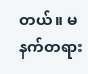တယ်။ မနက်တရား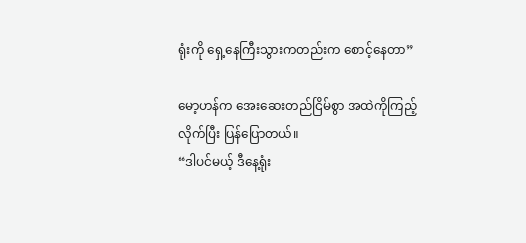ရုံးကို ရှေ့နေကြီးသွားကတည်းက စောင့်နေတာ”

မော့ဟန်က အေးဆေးတည်ငြိမ်စွာ အထဲကိုကြည့်လိုက်ပြီး ပြန်ပြောတယ်။
“ဒါပင်မယ့် ဒီနေ့ရုံး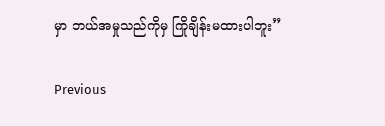မှာ ဘယ်အမှုသည်ကိုမှ ကြိုချိန်းမထားပါဘူး”

Previous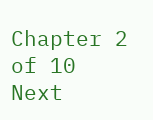Chapter 2 of 10 Next